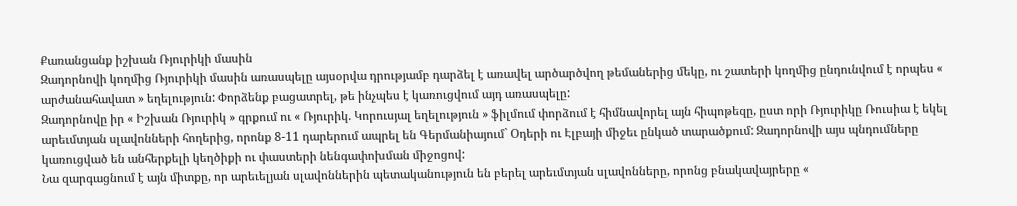Քառանցանք իշխան Ռյուրիկի մասին
Զադորնովի կողմից Ռյուրիկի մասին առասպելը այսօրվա դրությամբ դարձել է առավել արծարծվող թեմաներից մեկը, ու շատերի կողմից ընդունվում է որպես « արժանահավատ » եղելություն: Փորձենք բացատրել, թե ինչպես է կառուցվում այդ առասպելը:
Զադորնովը իր « Իշխան Ռյուրիկ » գրքում ու « Ռյուրիկ. Կորուսյալ եղելություն » ֆիլմում փորձում է հիմնավորել այն հիպոթեզը, ըստ որի Ռյուրիկը Ռուսիա է եկել արեւմտյան սլավոնների հողերից, որոնք 8-11 դարերում ապրել են Գերմանիայում` Օդերի ու Էլբայի միջեւ ընկած տարածքում: Զադորնովի այս պնդումները կառուցված են անհերքելի կեղծիքի ու փաստերի նենգափոխման միջոցով:
Նա զարգացնում է այն միտքը, որ արեւելյան սլավոններին պետականություն են բերել արեւմտյան սլավոնները, որոնց բնակավայրերը «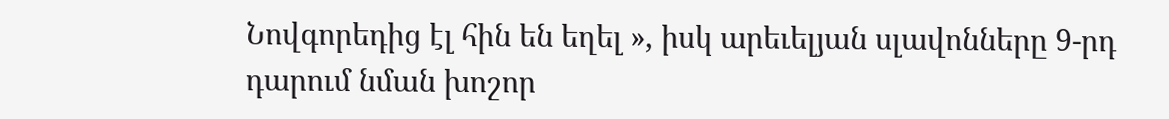Նովգորեդից էլ հին են եղել », իսկ արեւելյան սլավոնները 9-րդ դարում նման խոշոր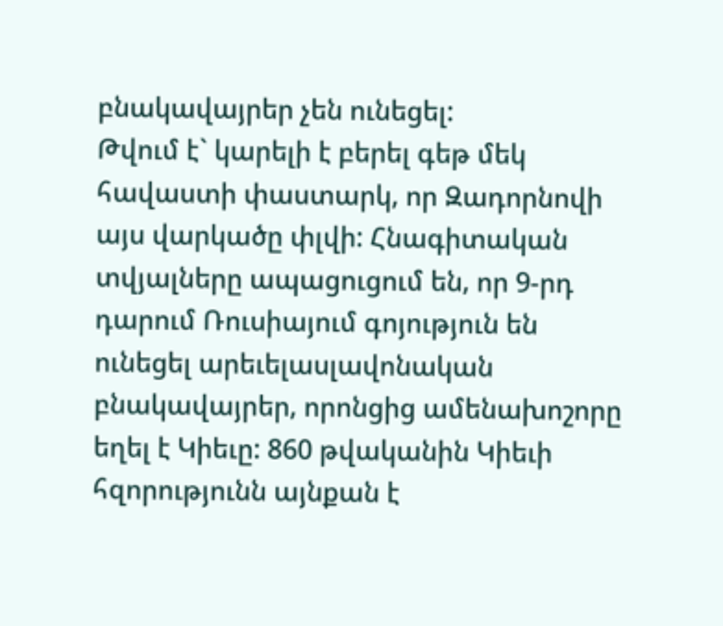բնակավայրեր չեն ունեցել:
Թվում է` կարելի է բերել գեթ մեկ հավաստի փաստարկ, որ Զադորնովի այս վարկածը փլվի: Հնագիտական տվյալները ապացուցում են, որ 9-րդ դարում Ռուսիայում գոյություն են ունեցել արեւելասլավոնական բնակավայրեր, որոնցից ամենախոշորը եղել է Կիեւը: 860 թվականին Կիեւի հզորությունն այնքան է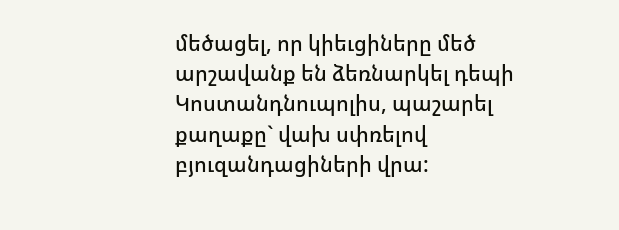մեծացել, որ կիեւցիները մեծ արշավանք են ձեռնարկել դեպի Կոստանդնուպոլիս, պաշարել քաղաքը` վախ սփռելով բյուզանդացիների վրա: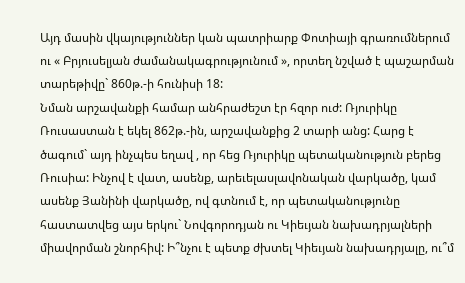Այդ մասին վկայություններ կան պատրիարք Փոտիայի գրառումներում ու « Բրյուսելյան ժամանակագրությունում », որտեղ նշված է պաշարման տարեթիվը` 860թ.-ի հունիսի 18:
Նման արշավանքի համար անհրաժեշտ էր հզոր ուժ: Ռյուրիկը Ռուսաստան է եկել 862թ.-ին, արշավանքից 2 տարի անց: Հարց է ծագում` այդ ինչպես եղավ , որ հեց Ռյուրիկը պետականություն բերեց Ռուսիա: Ինչով է վատ, ասենք, արեւելասլավոնական վարկածը, կամ ասենք Յանինի վարկածը, ով գտնում է, որ պետականությունը հաստատվեց այս երկու` Նովգորոդյան ու Կիեւյան նախադրյալների միավորման շնորհիվ: Ի՞նչու է պետք ժխտել Կիեւյան նախադրյալը, ու՞մ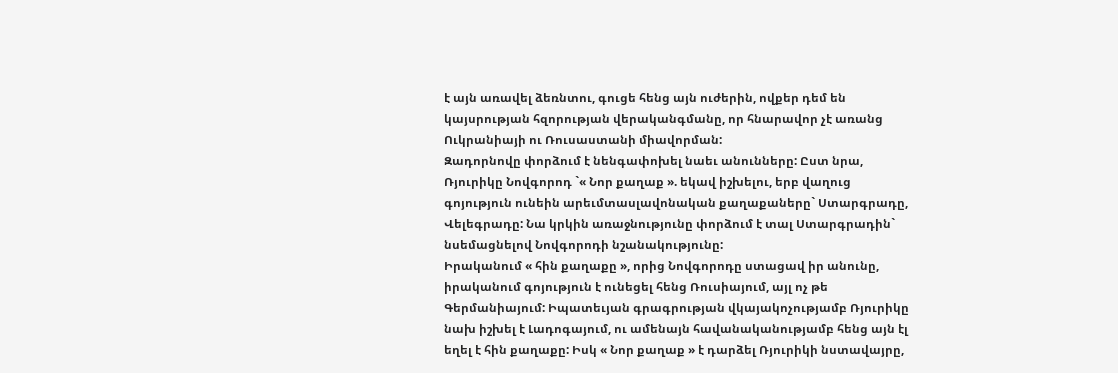է այն առավել ձեռնտու, գուցե հենց այն ուժերին, ովքեր դեմ են կայսրության հզորության վերականգմանը, որ հնարավոր չէ առանց Ուկրանիայի ու Ռուսաստանի միավորման:
Զադորնովը փորձում է նենգափոխել նաեւ անունները: Ըստ նրա, Ռյուրիկը Նովգորոդ `« Նոր քաղաք ». եկավ իշխելու, երբ վաղուց գոյություն ունեին արեւմտասլավոնական քաղաքաները` Ստարգրադը, Վելեգրադը: Նա կրկին առաջնությունը փորձում է տալ Ստարգրադին` նսեմացնելով Նովգորոդի նշանակությունը:
Իրականում « հին քաղաքը », որից Նովգորոդը ստացավ իր անունը, իրականում գոյություն է ունեցել հենց Ռուսիայում, այլ ոչ թե Գերմանիայում: Իպատեւյան գրագրության վկայակոչությամբ Ռյուրիկը նախ իշխել է Լադոգայում, ու ամենայն հավանականությամբ հենց այն էլ եղել է հին քաղաքը: Իսկ « Նոր քաղաք » է դարձել Ռյուրիկի նստավայրը,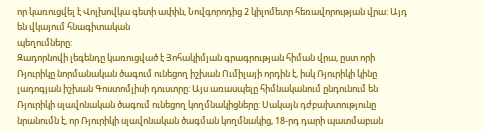որ կառուցվել է Վոլխովկա գետի ափին, Նովգորոդից 2 կիլոմետր հեռավորության վրա: Այդ են վկայում հնագիտական
պեղումները:
Զադորնովի լեգենդը կառուցված է Յոհակիմյան գրագրության հիման վրա, ըստ որի Ռյուրիկը նորմանական ծագում ունեցող իշխան Ումիլայի որդին է, իսկ Ռյուրիկի կինը լադոգյան իշխան Գոստոմլիսի դուստրը: Այս առասպելը հիմնականում ընդունում են Ռյուրիկի սլավոնական ծագում ունեցող կողմնակիցները: Սակայն դժբախտությունը նրանումն է, որ Ռյուրիկի սլավոնական ծագման կողմնակից, 18-րդ դարի պատմաբան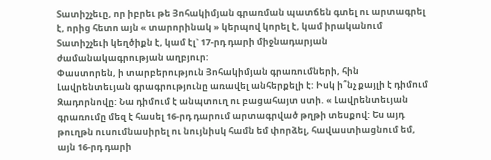Տատիշչեւը, որ իբրեւ թե Յոհակիմյան գրառման պատճեն գտել ու արտագրել է, որից հետո այն « տարորինակ » կերպով կորել է, կամ իրականում Տատիշչեւի կեղծիքն է, կամ էլ` 17-րդ դարի միջնադարյան ժամանակագրության աղբյուր:
Փաստորեն, ի տարբերություն Յոհակիմյան գրառումների, հին Լավրենտեւյան գրագրությունը առավել անհերքելի է: Իսկ ի՞նչ քայլի է դիմում Զադորնովը: Նա դիմում է անպտուղ ու բացահայտ ստի. « Լավրենտեւյան գրառումը մեզ է հասել 16-րդ դարում արտագրված թղթի տեսքով: Ես այդ թուղթն ուսումնասիրել ու նույնիսկ համն եմ փորձել, հավաստիացնում եմ, այն 16-րդ դարի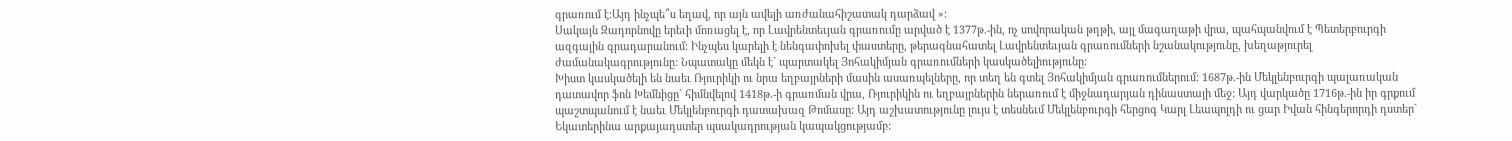գրառում է:Այդ ինչպե՞ս եղավ, որ այն ավելի առժանահիշատակ դարձավ »:
Սակայն Զադորնովը երեւի մոռացել է, որ Լավրենտեւյան գրառումը արված է 1377թ.-ին, ոչ սովորական թղթի, այլ մագաղաթի վրա, պահպանվում է Պետերբուրգի ազգային գրադարանում: Ինչպես կարելի է նենգափոխել փաստերը, թերագնահատել Լավրենտեւյան գրառումների նշանակությունը, խեղաթյուրել ժամանակագրությունը: Նպատակը մեկն է` պարտակել Յոհակիմյան գրառումների կասկածելիությունը:
Խիստ կասկածելի են նաեւ Ռյուրիկի ու նրա եղբայրների մասին ասառպելները, որ տեղ են գտել Յոհակիմյան գրառումներում: 1687թ.-ին Մեկլենբուրգի պալառական դատավոր ֆոն Խեմնիցը` հիմնվելով 1418թ.-ի գրառման վրա, Ռյուրիկին ու եղբայրներին ներառում է միջնադարյան դինաստայի մեջ: Այդ վարկածը 1716թ.-ին իր գրքում պաշտպանում է նաեւ Մեկլենբուրգի դատախազ Թոմասը: Այդ աշխատությունը լույս է տեսնեւմ Մեկլենբուրգի հերցոգ Կարլ Լեապոլդի ու ցար Իվան հինգերորդի դստեր` Եկատերինա արքայադստեր պսակադրության կապակցությամբ: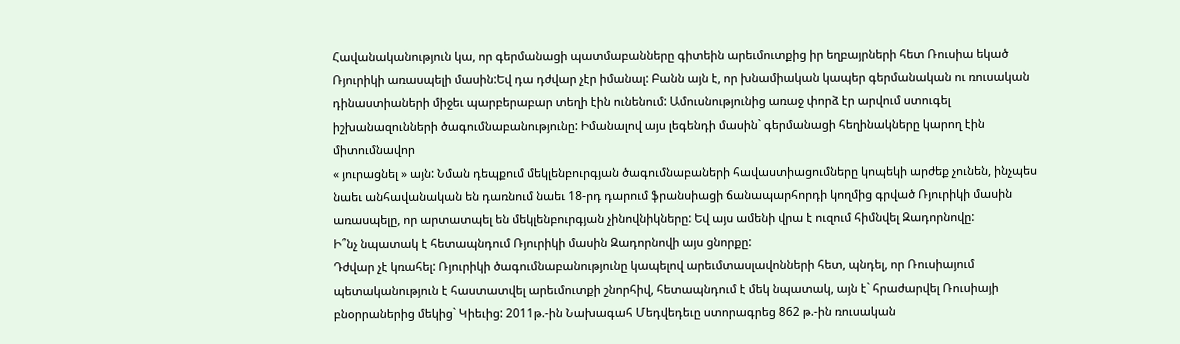Հավանականություն կա, որ գերմանացի պատմաբանները գիտեին արեւմուտքից իր եղբայրների հետ Ռուսիա եկած Ռյուրիկի առասպելի մասին:Եվ դա դժվար չէր իմանալ: Բանն այն է, որ խնամիական կապեր գերմանական ու ռուսական դինաստիաների միջեւ պարբերաբար տեղի էին ունենում: Ամուսնությունից առաջ փորձ էր արվում ստուգել իշխանազունների ծագումնաբանությունը: Իմանալով այս լեգենդի մասին` գերմանացի հեղինակները կարող էին միտումնավոր
« յուրացնել » այն: Նման դեպքում մեկլենբուրգյան ծագումնաբաների հավաստիացումները կոպեկի արժեք չունեն, ինչպես նաեւ անհավանական են դառնում նաեւ 18-րդ դարում ֆրանսիացի ճանապարհորդի կողմից գրված Ռյուրիկի մասին առասպելը, որ արտատպել են մեկլենբուրգյան չինովնիկները: Եվ այս ամենի վրա է ուզում հիմնվել Զադորնովը:
Ի՞նչ նպատակ է հետապնդում Ռյուրիկի մասին Զադորնովի այս ցնորքը:
Դժվար չէ կռահել: Ռյուրիկի ծագումնաբանությունը կապելով արեւմտասլավոնների հետ, պնդել, որ Ռուսիայում պետականություն է հաստատվել արեւմուտքի շնորհիվ, հետապնդում է մեկ նպատակ, այն է` հրաժարվել Ռուսիայի բնօրրաներից մեկից` Կիեւից: 2011թ.-ին Նախագահ Մեդվեդեւը ստորագրեց 862 թ.-ին ռուսական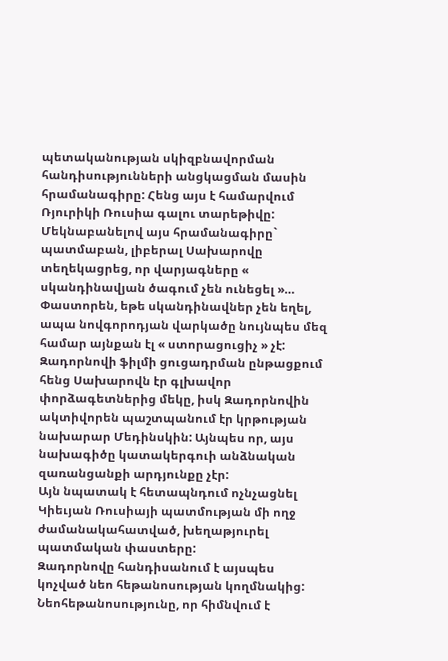պետականության սկիզբնավորման հանդիսությունների անցկացման մասին հրամանագիրը: Հենց այս է համարվում Ռյուրիկի Ռուսիա գալու տարեթիվը: Մեկնաբանելով այս հրամանագիրը` պատմաբան, լիբերալ Սախարովը տեղեկացրեց, որ վարյագները « սկանդինավյան ծագում չեն ունեցել »… Փաստորեն, եթե սկանդինավներ չեն եղել, ապա նովգորոդյան վարկածը նույնպես մեզ համար այնքան էլ « ստորացուցիչ » չէ:
Զադորնովի ֆիլմի ցուցադրման ընթացքում հենց Սախարովն էր գլխավոր փորձագետներից մեկը, իսկ Զադորնովին ակտիվորեն պաշտպանում էր կրթության նախարար Մեդինսկին: Այնպես որ, այս նախագիծը կատակերգուի անձնական զառանցանքի արդյունքը չէր:
Այն նպատակ է հետապնդում ոչնչացնել Կիեւյան Ռուսիայի պատմության մի ողջ ժամանակահատված, խեղաթյուրել պատմական փաստերը:
Զադորնովը հանդիսանում է այսպես կոչված նեո հեթանոսության կողմնակից: Նեոհեթանոսությունը, որ հիմնվում է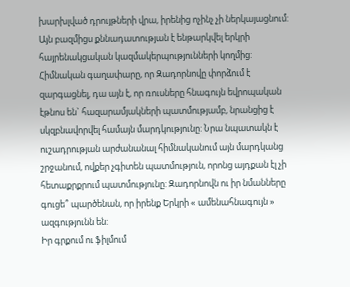խարխլված դրույթների վրա, իրենից ոչինչ չի ներկայացնում: Այն բազմիցս քննադատության է ենթարկվել երկրի հայրենակցական կազմակերպությունների կողմից:
Հիմնական գաղափարը, որ Զադորնովը փորձում է զարգացնել, դա այն է, որ ռուսները հնագույն եվրոպական էթնոս են` հազարամյակների պատմությամբ, նրանցից է սկզբնավորվել համայն մարդկությունը: Նրա նպատակն է ուշադրության արժանանալ հիմնականում այն մարդկանց շրջանում, ովքեր չգիտեն պատմություն, որոնց այդքան էլ չի հետաքրքրում պատմությունը: Զադորնովն ու իր նմանները գուցե՞ պարծենան, որ իրենք Երկրի « ամենահնագույն » ազգությունն են:
Իր գրքում ու ֆիլմում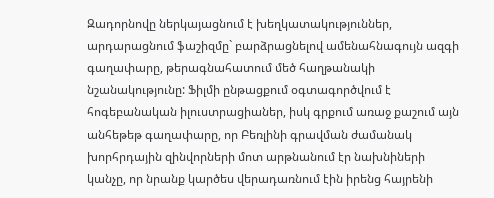Զադորնովը ներկայացնում է խեղկատակություններ, արդարացնում ֆաշիզմը` բարձրացնելով ամենահնագույն ազգի գաղափարը, թերագնահատում մեծ հաղթանակի նշանակությունը: Ֆիլմի ընթացքում օգտագործվում է հոգեբանական իլուստրացիաներ, իսկ գրքում առաջ քաշում այն անհեթեթ գաղափարը, որ Բեռլինի գրավման ժամանակ խորհրդային զինվորների մոտ արթնանում էր նախնիների կանչը, որ նրանք կարծես վերադառնում էին իրենց հայրենի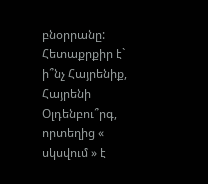բնօրրանը: Հետաքրքիր է` ի՞նչ Հայրենիք, Հայրենի Օլդենբու՞րգ, որտեղից « սկսվում » է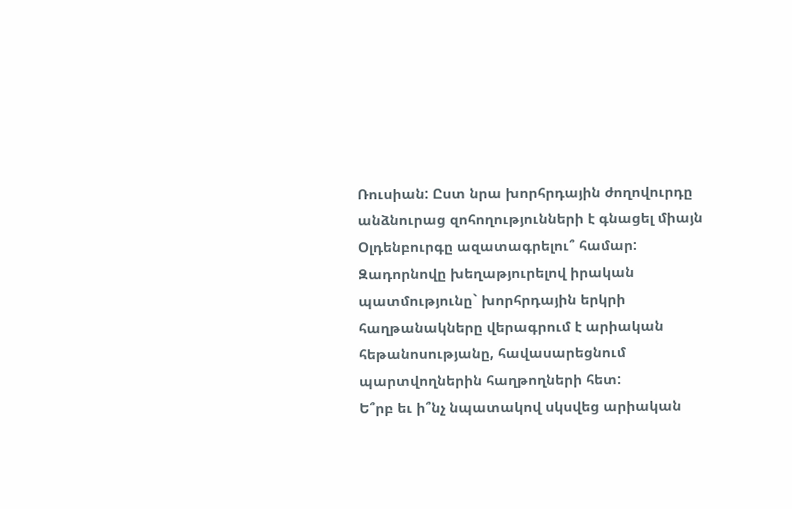Ռուսիան: Ըստ նրա խորհրդային ժողովուրդը անձնուրաց զոհողությունների է գնացել միայն Օլդենբուրգը ազատագրելու՞ համար:
Զադորնովը խեղաթյուրելով իրական պատմությունը` խորհրդային երկրի հաղթանակները վերագրում է արիական հեթանոսությանը, հավասարեցնում պարտվողներին հաղթողների հետ:
Ե՞րբ եւ ի՞նչ նպատակով սկսվեց արիական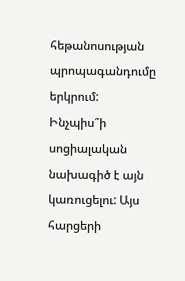հեթանոսության պրոպագանդումը երկրում: Ինչպիս՞ի սոցիալական նախագիծ է այն կառուցելու: Այս հարցերի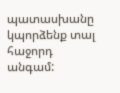պատասխանը կպորձենք տալ հաջորդ անգամ: